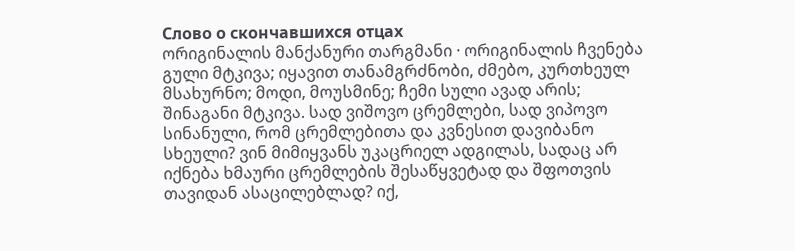Слово о скончавшихся отцах
ორიგინალის მანქანური თარგმანი · ორიგინალის ჩვენება
გული მტკივა; იყავით თანამგრძნობი, ძმებო, კურთხეულ მსახურნო; მოდი, მოუსმინე; ჩემი სული ავად არის; შინაგანი მტკივა. სად ვიშოვო ცრემლები, სად ვიპოვო სინანული, რომ ცრემლებითა და კვნესით დავიბანო სხეული? ვინ მიმიყვანს უკაცრიელ ადგილას, სადაც არ იქნება ხმაური ცრემლების შესაწყვეტად და შფოთვის თავიდან ასაცილებლად? იქ,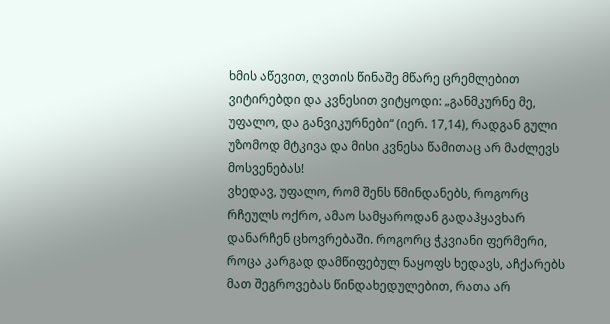ხმის აწევით, ღვთის წინაშე მწარე ცრემლებით ვიტირებდი და კვნესით ვიტყოდი: „განმკურნე მე, უფალო, და განვიკურნები“ (იერ. 17,14), რადგან გული უზომოდ მტკივა და მისი კვნესა წამითაც არ მაძლევს მოსვენებას!
ვხედავ, უფალო, რომ შენს წმინდანებს, როგორც რჩეულს ოქრო, ამაო სამყაროდან გადაჰყავხარ დანარჩენ ცხოვრებაში. როგორც ჭკვიანი ფერმერი, როცა კარგად დამწიფებულ ნაყოფს ხედავს, აჩქარებს მათ შეგროვებას წინდახედულებით, რათა არ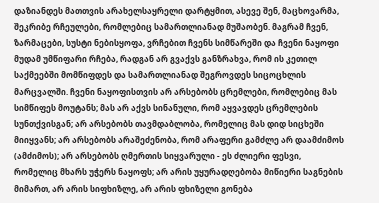დაზიანდეს მათთვის არახელსაყრელი დარტყმით, ასევე შენ, მაცხოვარმა, შეკრიბე რჩეულები, რომლებიც სამართლიანად მუშაობენ. მაგრამ ჩვენ, ზარმაცები, სუსტი ნებისყოფა, ვრჩებით ჩვენს სიმწარეში და ჩვენი ნაყოფი მუდამ უმწიფარი რჩება, რადგან არ გვაქვს განზრახვა, რომ ის კეთილ საქმეებში მომწიფდეს და სამართლიანად შეგროვდეს სიცოცხლის მარცვალში. ჩვენი ნაყოფისთვის არ არსებობს ცრემლები, რომლებიც მას სიმწიფეს მოუტანს; მას არ აქვს სინანული, რომ აყვავდეს ცრემლების სუნთქვისგან; არ არსებობს თავმდაბლობა, რომელიც მას დიდ სიცხეში მიიყვანს; არ არსებობს არაშეძენობა, რომ არაფერი გამძლე არ დაამძიმოს (ამძიმოს); არ არსებობს ღმერთის სიყვარული - ეს ძლიერი ფესვი, რომელიც მხარს უჭერს ნაყოფს; არ არის უყურადღებობა მიწიერი საგნების მიმართ, არ არის სიფხიზლე, არ არის ფხიზელი გონება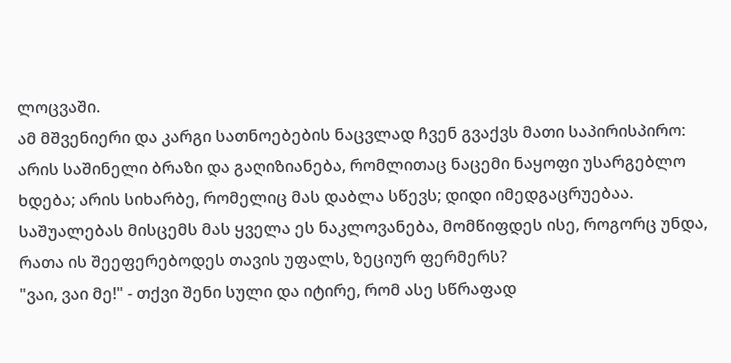ლოცვაში.
ამ მშვენიერი და კარგი სათნოებების ნაცვლად ჩვენ გვაქვს მათი საპირისპირო: არის საშინელი ბრაზი და გაღიზიანება, რომლითაც ნაცემი ნაყოფი უსარგებლო ხდება; არის სიხარბე, რომელიც მას დაბლა სწევს; დიდი იმედგაცრუებაა. საშუალებას მისცემს მას ყველა ეს ნაკლოვანება, მომწიფდეს ისე, როგორც უნდა, რათა ის შეეფერებოდეს თავის უფალს, ზეციურ ფერმერს?
"ვაი, ვაი მე!" - თქვი შენი სული და იტირე, რომ ასე სწრაფად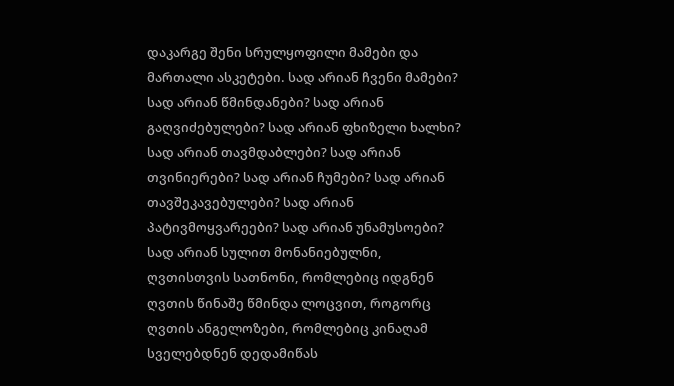დაკარგე შენი სრულყოფილი მამები და მართალი ასკეტები. სად არიან ჩვენი მამები? სად არიან წმინდანები? სად არიან გაღვიძებულები? სად არიან ფხიზელი ხალხი? სად არიან თავმდაბლები? სად არიან თვინიერები? სად არიან ჩუმები? სად არიან თავშეკავებულები? სად არიან პატივმოყვარეები? სად არიან უნამუსოები? სად არიან სულით მონანიებულნი, ღვთისთვის სათნონი, რომლებიც იდგნენ ღვთის წინაშე წმინდა ლოცვით, როგორც ღვთის ანგელოზები, რომლებიც კინაღამ სველებდნენ დედამიწას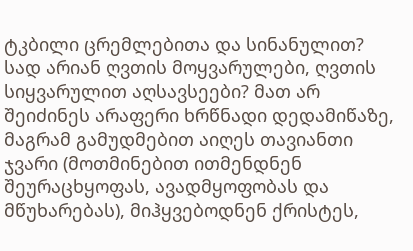ტკბილი ცრემლებითა და სინანულით? სად არიან ღვთის მოყვარულები, ღვთის სიყვარულით აღსავსეები? მათ არ შეიძინეს არაფერი ხრწნადი დედამიწაზე, მაგრამ გამუდმებით აიღეს თავიანთი ჯვარი (მოთმინებით ითმენდნენ შეურაცხყოფას, ავადმყოფობას და მწუხარებას), მიჰყვებოდნენ ქრისტეს,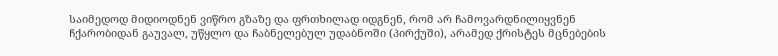საიმედოდ მიდიოდნენ ვიწრო გზაზე და ფრთხილად იდგნენ, რომ არ ჩამოვარდნილიყვნენ ჩქარობიდან გაუვალ, უწყლო და ჩაბნელებულ უდაბნოში (პირქუში), არამედ ქრისტეს მცნებების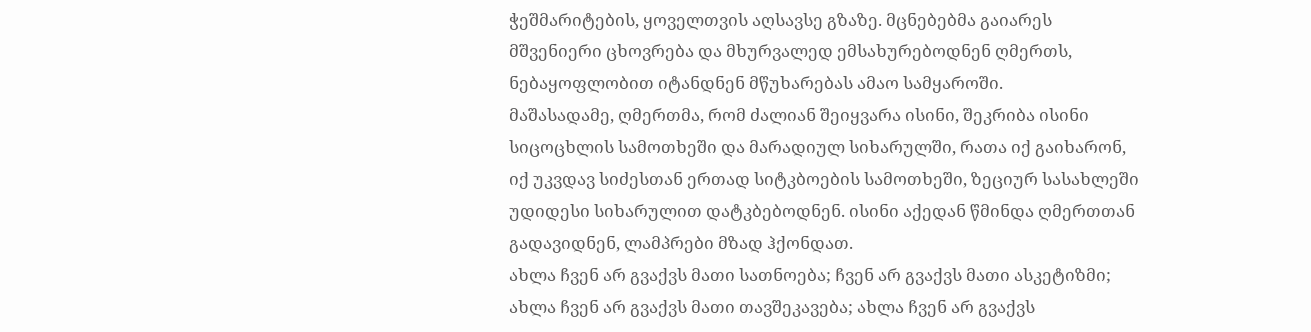ჭეშმარიტების, ყოველთვის აღსავსე გზაზე. მცნებებმა გაიარეს მშვენიერი ცხოვრება და მხურვალედ ემსახურებოდნენ ღმერთს, ნებაყოფლობით იტანდნენ მწუხარებას ამაო სამყაროში.
მაშასადამე, ღმერთმა, რომ ძალიან შეიყვარა ისინი, შეკრიბა ისინი სიცოცხლის სამოთხეში და მარადიულ სიხარულში, რათა იქ გაიხარონ, იქ უკვდავ სიძესთან ერთად სიტკბოების სამოთხეში, ზეციურ სასახლეში უდიდესი სიხარულით დატკბებოდნენ. ისინი აქედან წმინდა ღმერთთან გადავიდნენ, ლამპრები მზად ჰქონდათ.
ახლა ჩვენ არ გვაქვს მათი სათნოება; ჩვენ არ გვაქვს მათი ასკეტიზმი; ახლა ჩვენ არ გვაქვს მათი თავშეკავება; ახლა ჩვენ არ გვაქვს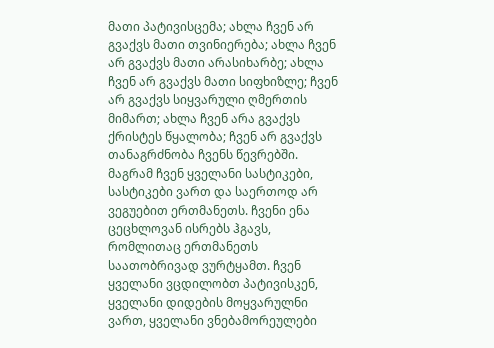მათი პატივისცემა; ახლა ჩვენ არ გვაქვს მათი თვინიერება; ახლა ჩვენ არ გვაქვს მათი არასიხარბე; ახლა ჩვენ არ გვაქვს მათი სიფხიზლე; ჩვენ არ გვაქვს სიყვარული ღმერთის მიმართ; ახლა ჩვენ არა გვაქვს ქრისტეს წყალობა; ჩვენ არ გვაქვს თანაგრძნობა ჩვენს წევრებში. მაგრამ ჩვენ ყველანი სასტიკები, სასტიკები ვართ და საერთოდ არ ვეგუებით ერთმანეთს. ჩვენი ენა ცეცხლოვან ისრებს ჰგავს, რომლითაც ერთმანეთს საათობრივად ვურტყამთ. ჩვენ ყველანი ვცდილობთ პატივისკენ, ყველანი დიდების მოყვარულნი ვართ, ყველანი ვნებამორეულები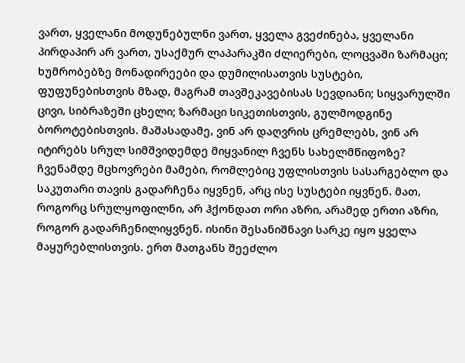ვართ, ყველანი მოდუნებულნი ვართ, ყველა გვეძინება, ყველანი პირდაპირ არ ვართ, უსაქმურ ლაპარაკში ძლიერები, ლოცვაში ზარმაცი; ხუმრობებზე მონადირეები და დუმილისათვის სუსტები, ფუფუნებისთვის მზად, მაგრამ თავშეკავებისას სევდიანი; სიყვარულში ცივი, სიბრაზეში ცხელი; ზარმაცი სიკეთისთვის, გულმოდგინე ბოროტებისთვის. მაშასადამე, ვინ არ დაღვრის ცრემლებს, ვინ არ იტირებს სრულ სიმშვიდემდე მიყვანილ ჩვენს სახელმწიფოზე?
ჩვენამდე მცხოვრები მამები, რომლებიც უფლისთვის სასარგებლო და საკუთარი თავის გადარჩენა იყვნენ, არც ისე სუსტები იყვნენ. მათ, როგორც სრულყოფილნი, არ ჰქონდათ ორი აზრი, არამედ ერთი აზრი, როგორ გადარჩენილიყვნენ. ისინი შესანიშნავი სარკე იყო ყველა მაყურებლისთვის. ერთ მათგანს შეეძლო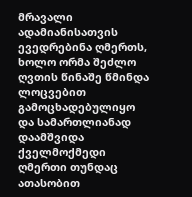მრავალი ადამიანისათვის ევედრებინა ღმერთს, ხოლო ორმა შეძლო ღვთის წინაშე წმინდა ლოცვებით გამოცხადებულიყო და სამართლიანად დაამშვიდა ქველმოქმედი ღმერთი თუნდაც ათასობით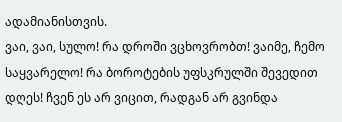ადამიანისთვის.
ვაი, ვაი, სულო! რა დროში ვცხოვრობთ! ვაიმე, ჩემო საყვარელო! რა ბოროტების უფსკრულში შევედით დღეს! ჩვენ ეს არ ვიცით, რადგან არ გვინდა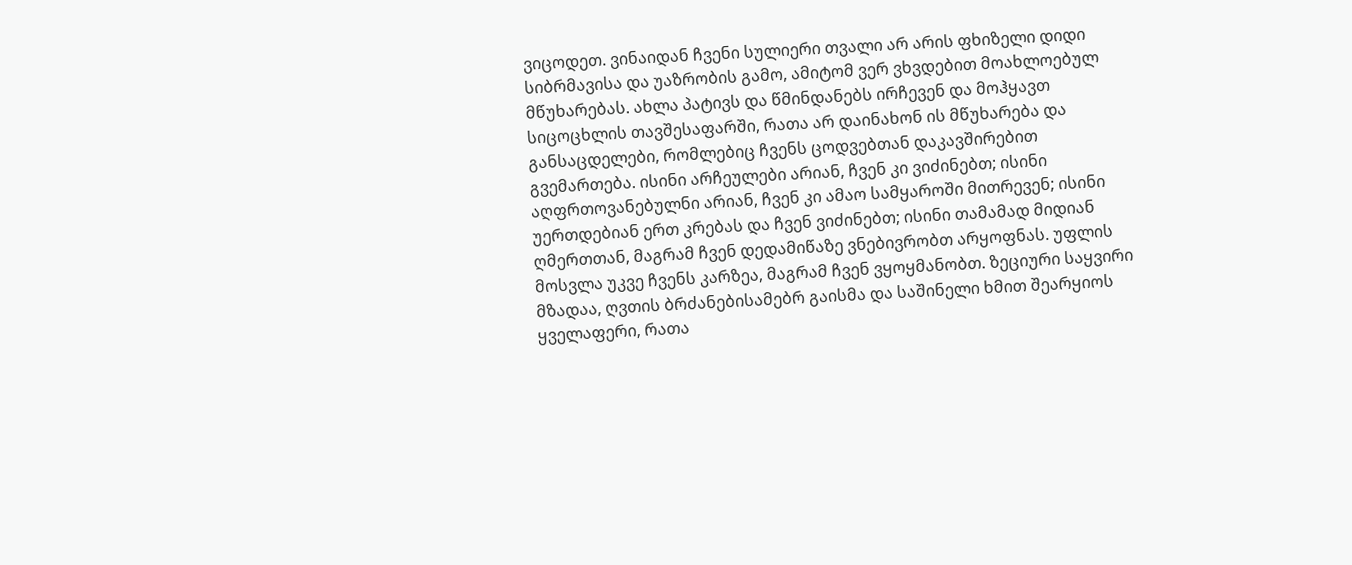ვიცოდეთ. ვინაიდან ჩვენი სულიერი თვალი არ არის ფხიზელი დიდი სიბრმავისა და უაზრობის გამო, ამიტომ ვერ ვხვდებით მოახლოებულ მწუხარებას. ახლა პატივს და წმინდანებს ირჩევენ და მოჰყავთ სიცოცხლის თავშესაფარში, რათა არ დაინახონ ის მწუხარება და განსაცდელები, რომლებიც ჩვენს ცოდვებთან დაკავშირებით გვემართება. ისინი არჩეულები არიან, ჩვენ კი ვიძინებთ; ისინი აღფრთოვანებულნი არიან, ჩვენ კი ამაო სამყაროში მითრევენ; ისინი უერთდებიან ერთ კრებას და ჩვენ ვიძინებთ; ისინი თამამად მიდიან ღმერთთან, მაგრამ ჩვენ დედამიწაზე ვნებივრობთ არყოფნას. უფლის მოსვლა უკვე ჩვენს კარზეა, მაგრამ ჩვენ ვყოყმანობთ. ზეციური საყვირი მზადაა, ღვთის ბრძანებისამებრ გაისმა და საშინელი ხმით შეარყიოს ყველაფერი, რათა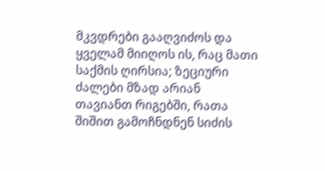მკვდრები გააღვიძოს და ყველამ მიიღოს ის, რაც მათი საქმის ღირსია; ზეციური ძალები მზად არიან თავიანთ რიგებში, რათა შიშით გამოჩნდნენ სიძის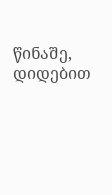წინაშე, დიდებით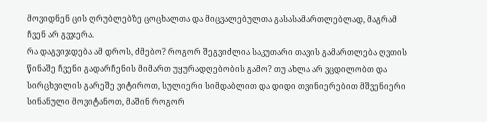მოვიდნენ ცის ღრუბლებზე ცოცხალთა და მიცვალებულთა გასასამართლებლად, მაგრამ ჩვენ არ გვჯერა.
რა დაგვიჯდება ამ დროს, ძმებო? როგორ შეგვიძლია საკუთარი თავის გამართლება ღვთის წინაშე ჩვენი გადარჩენის მიმართ უყურადღებობის გამო? თუ ახლა არ ვცდილობთ და სირცხვილის გარეშე ვიტიროთ, სულიერი სიმდაბლით და დიდი თვინიერებით მშვენიერი სინანული მოვიტანოთ, მაშინ როგორ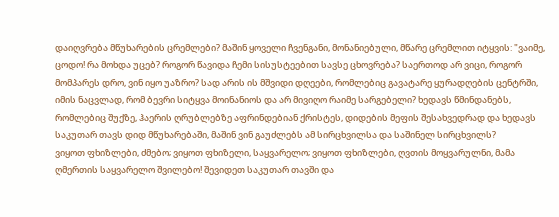დაიღვრება მწუხარების ცრემლები? მაშინ ყოველი ჩვენგანი, მონანიებული, მწარე ცრემლით იტყვის: "ვაიმე, ცოდო! რა მოხდა უცებ? როგორ წავიდა ჩემი სისუსტეებით სავსე ცხოვრება? საერთოდ არ ვიცი, როგორ მომპარეს დრო, ვინ იყო უაზრო? სად არის ის მშვიდი დღეები, რომლებიც გავატარე ყურადღების ცენტრში, იმის ნაცვლად, რომ ბევრი სიტყვა მოინანიოს და არ მივიღო რაიმე სარგებელი? ხედავს წმინდანებს, რომლებიც შუქზე, ჰაერის ღრუბლებზე აფრინდებიან ქრისტეს, დიდების მეფის შესახვედრად და ხედავს საკუთარ თავს დიდ მწუხარებაში, მაშინ ვინ გაუძლებს ამ სირცხვილსა და საშინელ სირცხვილს?
ვიყოთ ფხიზლები, ძმებო; ვიყოთ ფხიზელი, საყვარელო; ვიყოთ ფხიზლები, ღვთის მოყვარულნი, მამა ღმერთის საყვარელო შვილებო! შევიდეთ საკუთარ თავში და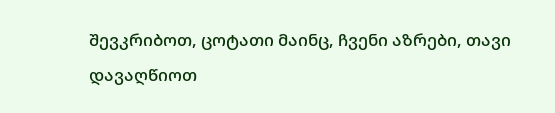შევკრიბოთ, ცოტათი მაინც, ჩვენი აზრები, თავი დავაღწიოთ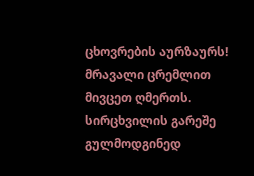ცხოვრების აურზაურს! მრავალი ცრემლით მივცეთ ღმერთს. სირცხვილის გარეშე გულმოდგინედ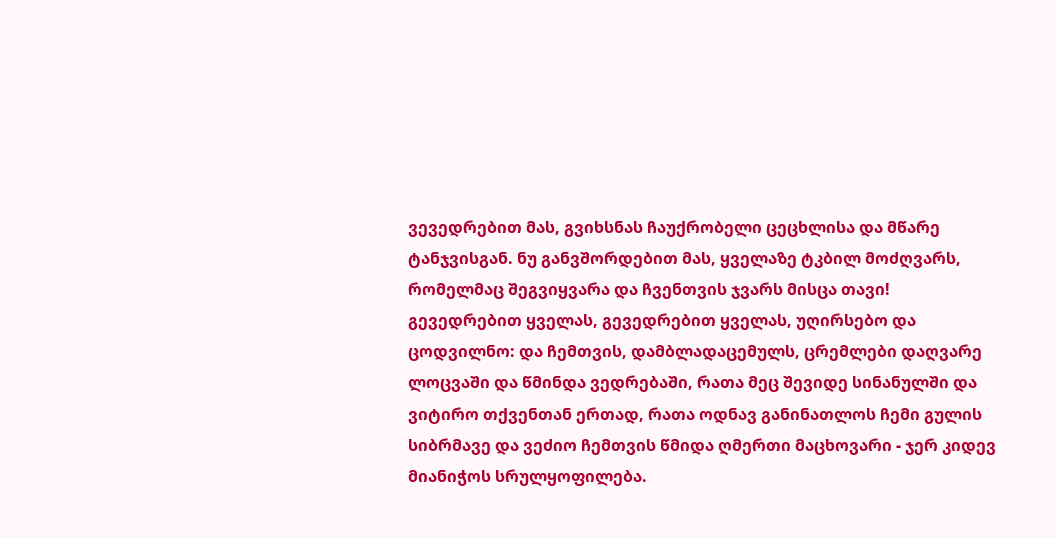ვევედრებით მას, გვიხსნას ჩაუქრობელი ცეცხლისა და მწარე ტანჯვისგან. ნუ განვშორდებით მას, ყველაზე ტკბილ მოძღვარს, რომელმაც შეგვიყვარა და ჩვენთვის ჯვარს მისცა თავი!
გევედრებით ყველას, გევედრებით ყველას, უღირსებო და ცოდვილნო: და ჩემთვის, დამბლადაცემულს, ცრემლები დაღვარე ლოცვაში და წმინდა ვედრებაში, რათა მეც შევიდე სინანულში და ვიტირო თქვენთან ერთად, რათა ოდნავ განინათლოს ჩემი გულის სიბრმავე და ვეძიო ჩემთვის წმიდა ღმერთი მაცხოვარი - ჯერ კიდევ მიანიჭოს სრულყოფილება.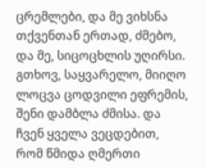ცრემლები, და მე ვიხსნა თქვენთან ერთად, ძმებო, და მე, სიცოცხლის უღირსი. გთხოვ, საყვარელო, მიიღო ლოცვა ცოდვილი ეფრემის, შენი დამბლა ძმისა. და ჩვენ ყველა ვეცდებით, რომ წმიდა ღმერთი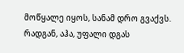მოწყალე იყოს, სანამ დრო გვაქვს. რადგან, აჰა, უფალი დგას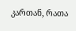კართან, რათა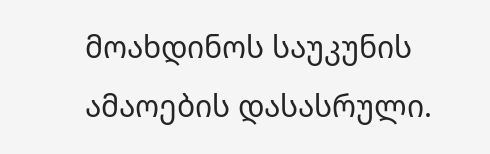მოახდინოს საუკუნის ამაოების დასასრული.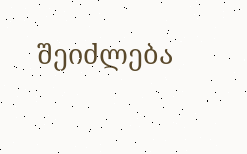შეიძლება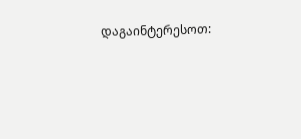დაგაინტერესოთ: